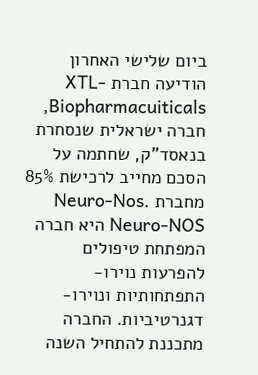ביום שלישי האחרון הודיעה חברת XTL-Biopharmacuiticals, חברה ישראלית שנסחרת בנאסד"ק, שחתמה על הסכם מחייב לרכישת 85% מחברת Neuro-Nos. Neuro-NOS היא חברה המפתחת טיפולים להפרעות נוירו-התפתחותיות ונוירו-דגנרטיביות. החברה מתכננת להתחיל השנה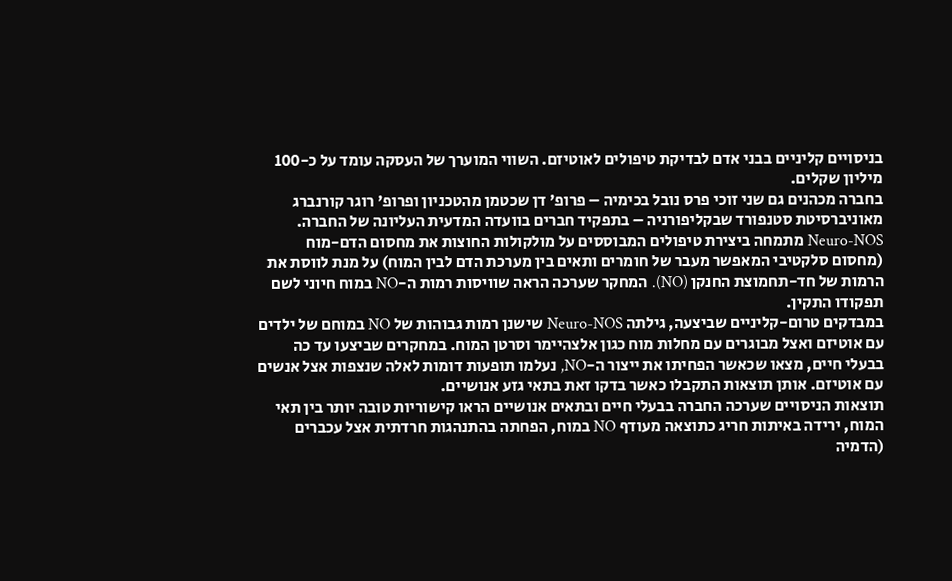בניסויים קליניים בבני אדם לבדיקת טיפולים לאוטיזם. השווי המוערך של העסקה עומד על כ-100 מיליון שקלים.
בחברה מכהנים גם שני זוכי פרס נובל בכימיה – פרופ' דן שכטמן מהטכניון ופרופ' רוגר קורנברג מאוניברסיטת סטנפורד שבקליפורניה – בתפקיד חברים בוועדה המדעית העליונה של החברה.
Neuro-NOS מתמחה ביצירת טיפולים המבוססים על מולקולות החוצות את מחסום הדם-מוח (מחסום סלקטיבי המאפשר מעבר של חומרים ותאים בין מערכת הדם לבין המוח) על מנת לווסת את הרמות של חד-תחמוצת החנקן (NO). המחקר שערכה הראה שוויסות רמות ה-NO במוח חיוני לשם תפקודו התקין.
במבדקים טרום-קליניים שביצעה, גילתה Neuro-NOS שישנן רמות גבוהות של NO במוחם של ילדים עם אוטיזם ואצל מבוגרים עם מחלות מוח כגון אלצהיימר וסרטן המוח. במחקרים שביצעו עד כה בבעלי חיים, מצאו שכאשר הפחיתו את ייצור ה-NO, נעלמו תופעות דומות לאלה שנצפות אצל אנשים עם אוטיזם. אותן תוצאות התקבלו כאשר בדקו זאת בתאי גזע אנושיים.
תוצאות הניסויים שערכה החברה בבעלי חיים ובתאים אנושיים הראו קישוריות טובה יותר בין תאי המוח, ירידה באיתות חריג כתוצאה מעודף NO במוח, הפחתה בהתנהגות חרדתית אצל עכברים (הדמיה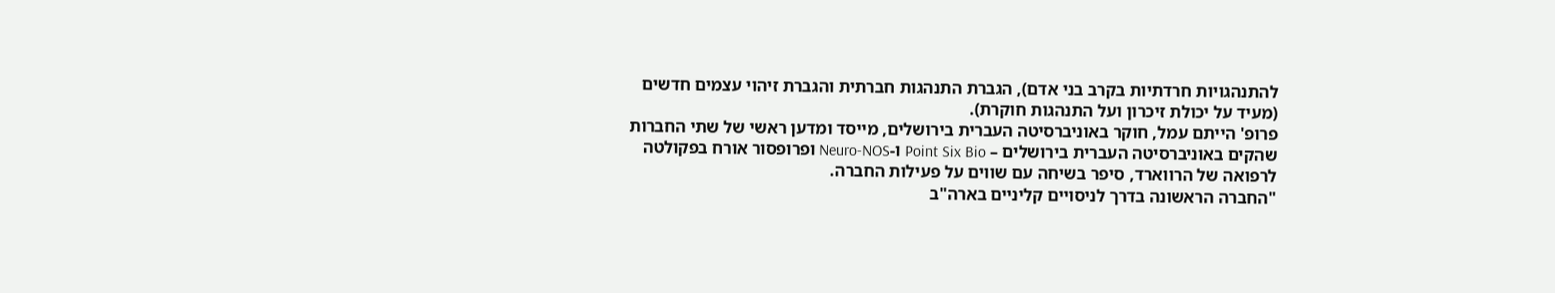להתנהגויות חרדתיות בקרב בני אדם), הגברת התנהגות חברתית והגברת זיהוי עצמים חדשים (מעיד על יכולת זיכרון ועל התנהגות חוקרת).
פרופ' הייתם עמל, חוקר באוניברסיטה העברית בירושלים, מייסד ומדען ראשי של שתי החברות שהקים באוניברסיטה העברית בירושלים – Point Six Bio ו-Neuro-NOS ופרופסור אורח בפקולטה לרפואה של הרווארד, סיפר בשיחה עם שווים על פעילות החברה.
"החברה הראשונה בדרך לניסויים קליניים בארה"ב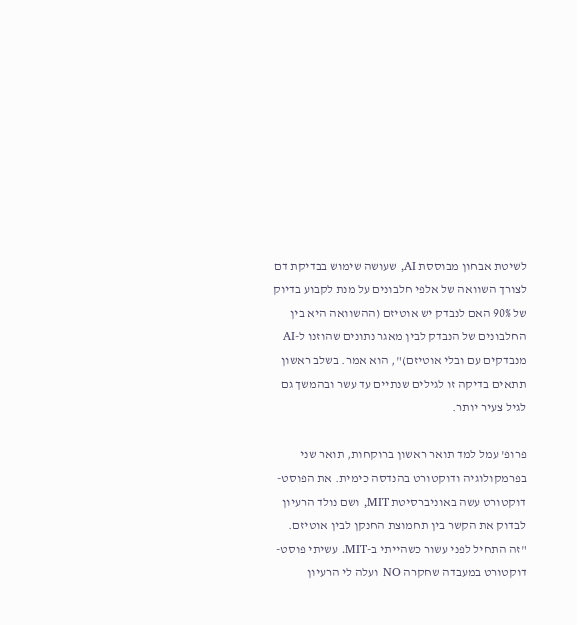לשיטת אבחון מבוססת AI, שעושה שימוש בבדיקת דם לצורך השוואה של אלפי חלבונים על מנת לקבוע בדיוק של 90% האם לנבדק יש אוטיזם (ההשוואה היא בין החלבונים של הנבדק לבין מאגר נתונים שהוזנו ל-AI מנבדקים עם ובלי אוטיזם)", הוא אמר. בשלב ראשון תתאים בדיקה זו לגילים שנתיים עד עשר ובהמשך גם לגיל צעיר יותר.

פרופ' עמל למד תואר ראשון ברוקחות, תואר שני בפרמקולוגיה ודוקטורט בהנדסה כימית. את הפוסט-דוקטורט עשה באוניברסיטת MIT, ושם נולד הרעיון לבדוק את הקשר בין תחמוצת החנקן לבין אוטיזם.
"זה התחיל לפני עשור כשהייתי ב-MIT. עשיתי פוסט-דוקטורט במעבדה שחקרה NO ועלה לי הרעיון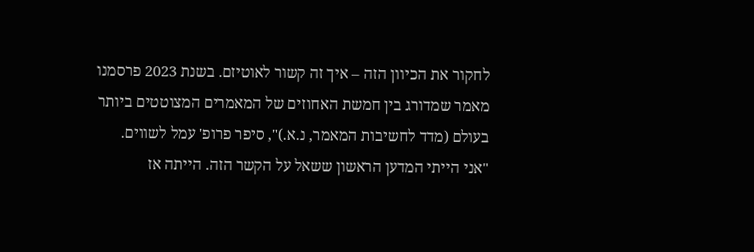לחקור את הכיוון הזה – איך זה קשור לאוטיזם. בשנת 2023 פרסמנו מאמר שמדורג בין חמשת האחוזים של המאמרים המצוטטים ביותר בעולם (מדד לחשיבות המאמר, נ.א.)", סיפר פרופ' עמל לשווים.
"אני הייתי המדען הראשון ששאל על הקשר הזה. הייתה אז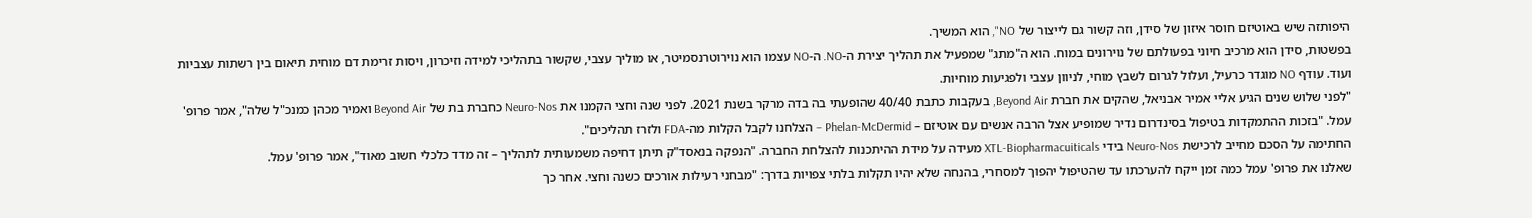היפותזה שיש באוטיזם חוסר איזון של סידן, וזה קשור גם לייצור של NO", הוא המשיך.
בפשטות, סידן הוא מרכיב חיוני בפעולתם של נוירונים במוח. הוא ה"מתג" שמפעיל את תהליך יצירת ה-NO. ה-NO עצמו הוא נוירוטרנסמיטר, או מוליך עצבי, שקשור בתהליכי למידה וזיכרון, ויסות זרימת דם מוחית תיאום בין רשתות עצביות ועוד. עודף NO מוגדר כרעיל, ועלול לגרום לשבץ מוחי, לניוון עצבי ולפגיעות מוחיות.
"לפני שלוש שנים הגיע אליי אמיר אבניאל, שהקים את חברת Beyond Air, בעקבות כתבת 40/40 שהופעתי בה בדה מרקר בשנת 2021. לפני שנה וחצי הקמנו את Neuro-Nos כחברת בת של Beyond Air ואמיר מכהן כמנכ"ל שלה", אמר פרופ' עמל. "בזכות ההתמקדות בטיפול בסינדרום נדיר שמופיע אצל הרבה אנשים עם אוטיזם – Phelan-McDermid – הצלחנו לקבל הקלות מה-FDA ולזרז תהליכים".
החתימה על הסכם מחייב לרכישת Neuro-Nos בידי XTL-Biopharmacuiticals מעידה על מידת ההיתכנות להצלחת החברה. "הנפקה בנאסד"ק תיתן דחיפה משמעותית לתהליך – זה מדד כלכלי חשוב מאוד", אמר פרופ' עמל.
שאלנו את פרופ' עמל כמה זמן ייקח להערכתו עד שהטיפול יהפוך למסחרי, בהנחה שלא יהיו תקלות בלתי צפויות בדרך: "מבחני רעילות אורכים כשנה וחצי. אחר כך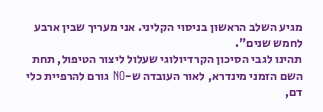מגיע השלב הראשון בניסוי הקליני. אני מעריך שבין ארבע לחמש שנים".
תהינו לגבי הסיכון הקרדיולוגי שעלול ליצור הטיפול, תחת השם הזמני מינדרא, לאור העובדה ש-NO גורם להרפיית כלי דם,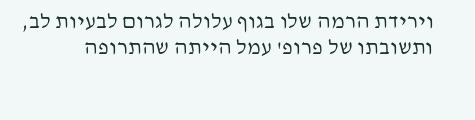וירידת הרמה שלו בגוף עלולה לגרום לבעיות לב, ותשובתו של פרופ' עמל הייתה שהתרופה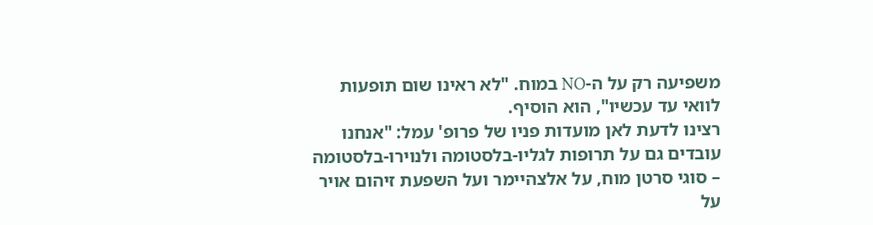משפיעה רק על ה-NO במוח. "לא ראינו שום תופעות לוואי עד עכשיו", הוא הוסיף.
רצינו לדעת לאן מועדות פניו של פרופ' עמל: "אנחנו עובדים גם על תרופות לגליו-בלסטומה ולנוירו-בלסטומה – סוגי סרטן מוח, על אלצהיימר ועל השפעת זיהום אויר על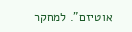אוטיזם". למחקר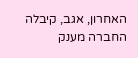האחרון, אגב, קיבלה החברה מענק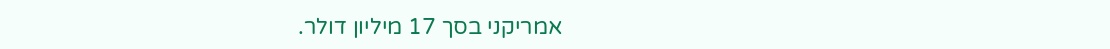אמריקני בסך 17 מיליון דולר.